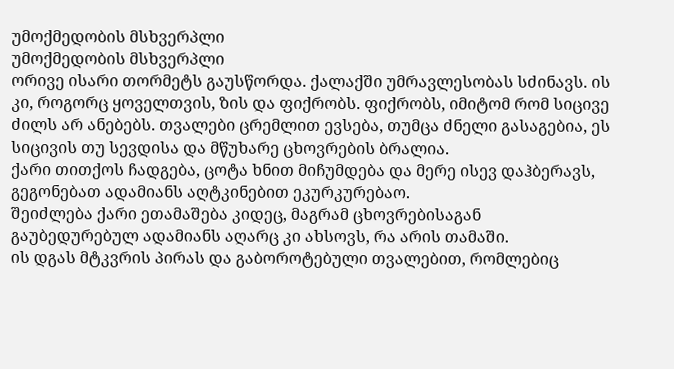უმოქმედობის მსხვერპლი
უმოქმედობის მსხვერპლი
ორივე ისარი თორმეტს გაუსწორდა. ქალაქში უმრავლესობას სძინავს. ის კი, როგორც ყოველთვის, ზის და ფიქრობს. ფიქრობს, იმიტომ რომ სიცივე ძილს არ ანებებს. თვალები ცრემლით ევსება, თუმცა ძნელი გასაგებია, ეს სიცივის თუ სევდისა და მწუხარე ცხოვრების ბრალია.
ქარი თითქოს ჩადგება, ცოტა ხნით მიჩუმდება და მერე ისევ დაჰბერავს, გეგონებათ ადამიანს აღტკინებით ეკურკურებაო.
შეიძლება ქარი ეთამაშება კიდეც, მაგრამ ცხოვრებისაგან გაუბედურებულ ადამიანს აღარც კი ახსოვს, რა არის თამაში.
ის დგას მტკვრის პირას და გაბოროტებული თვალებით, რომლებიც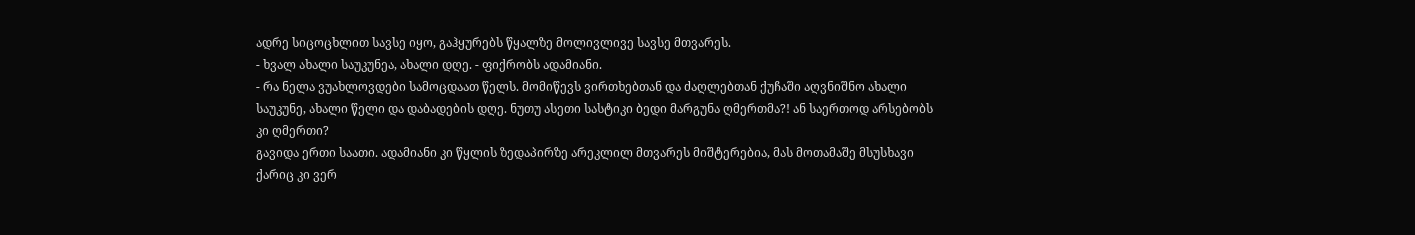ადრე სიცოცხლით სავსე იყო, გაჰყურებს წყალზე მოლივლივე სავსე მთვარეს.
- ხვალ ახალი საუკუნეა, ახალი დღე. - ფიქრობს ადამიანი.
- რა ნელა ვუახლოვდები სამოცდაათ წელს. მომიწევს ვირთხებთან და ძაღლებთან ქუჩაში აღვნიშნო ახალი საუკუნე, ახალი წელი და დაბადების დღე. ნუთუ ასეთი სასტიკი ბედი მარგუნა ღმერთმა?! ან საერთოდ არსებობს კი ღმერთი?
გავიდა ერთი საათი. ადამიანი კი წყლის ზედაპირზე არეკლილ მთვარეს მიშტერებია, მას მოთამაშე მსუსხავი ქარიც კი ვერ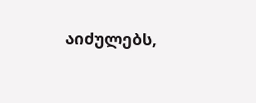აიძულებს,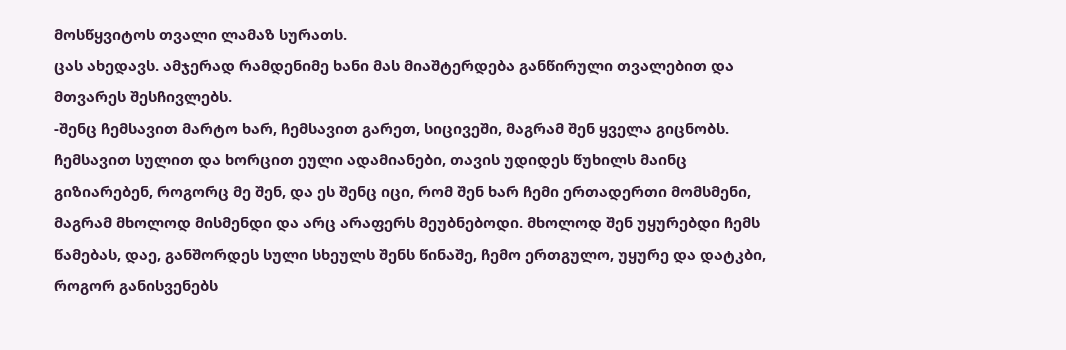მოსწყვიტოს თვალი ლამაზ სურათს.
ცას ახედავს. ამჯერად რამდენიმე ხანი მას მიაშტერდება განწირული თვალებით და მთვარეს შესჩივლებს.
-შენც ჩემსავით მარტო ხარ, ჩემსავით გარეთ, სიცივეში, მაგრამ შენ ყველა გიცნობს. ჩემსავით სულით და ხორცით ეული ადამიანები, თავის უდიდეს წუხილს მაინც გიზიარებენ, როგორც მე შენ, და ეს შენც იცი, რომ შენ ხარ ჩემი ერთადერთი მომსმენი, მაგრამ მხოლოდ მისმენდი და არც არაფერს მეუბნებოდი. მხოლოდ შენ უყურებდი ჩემს წამებას, დაე, განშორდეს სული სხეულს შენს წინაშე, ჩემო ერთგულო, უყურე და დატკბი, როგორ განისვენებს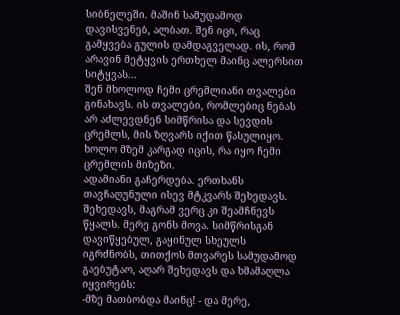სიბნელეში. მაშინ სამუდამოდ დავისვენებ, ალბათ. შენ იცი, რაც გამყვება გულის დამდაგველად. ის, რომ არავინ მეტყვის ერთხელ მაინც ალერსით სიტყვას...
შენ მხოლოდ ჩემი ცრემლიანი თვალები გინახავს. ის თვალები, რომლებიც ნებას არ აძლევდნენ სიმწრისა და სევდის ცრემლს, მის ზღვარს იქით წასულიყო. ხოლო მზემ კარგად იცის, რა იყო ჩემი ცრემლის მიზეზი.
ადამიანი გაჩერდება. ერთხანს თავჩაღუნული ისევ მტკვარს შეხედავს. შეხედავს, მაგრამ ვერც კი შეამჩნევს წყალს. მერე გონს მოვა. სიმწრისგან დავიწყებულ, გაყინულ სხეულს იგრძნობს, თითქოს მთვარეს სამუდამოდ გაებუტაო, აღარ შეხედავს და ხმამაღლა იყვირებს:
-მზე მათბობდა მაინც! - და მერე,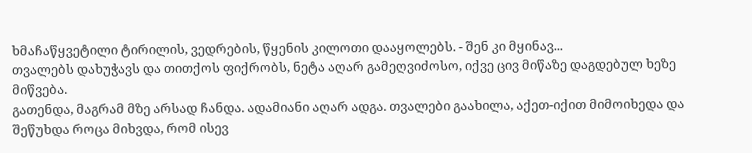ხმაჩაწყვეტილი ტირილის, ვედრების, წყენის კილოთი დააყოლებს. - შენ კი მყინავ...
თვალებს დახუჭავს და თითქოს ფიქრობს, ნეტა აღარ გამეღვიძოსო, იქვე ცივ მიწაზე დაგდებულ ხეზე მიწვება.
გათენდა, მაგრამ მზე არსად ჩანდა. ადამიანი აღარ ადგა. თვალები გაახილა, აქეთ-იქით მიმოიხედა და შეწუხდა როცა მიხვდა, რომ ისევ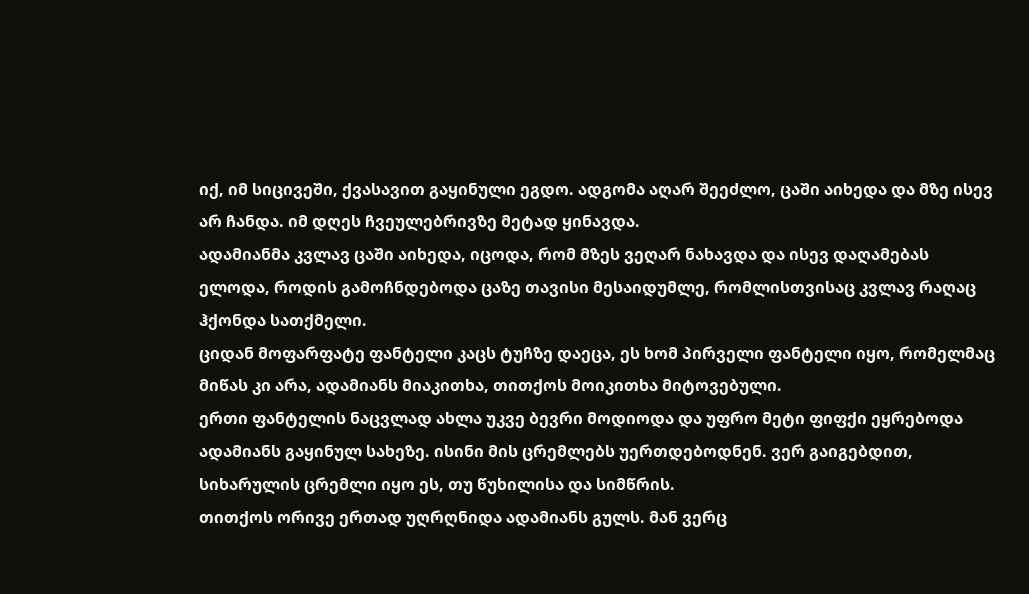იქ, იმ სიცივეში, ქვასავით გაყინული ეგდო. ადგომა აღარ შეეძლო, ცაში აიხედა და მზე ისევ არ ჩანდა. იმ დღეს ჩვეულებრივზე მეტად ყინავდა.
ადამიანმა კვლავ ცაში აიხედა, იცოდა, რომ მზეს ვეღარ ნახავდა და ისევ დაღამებას ელოდა, როდის გამოჩნდებოდა ცაზე თავისი მესაიდუმლე, რომლისთვისაც კვლავ რაღაც ჰქონდა სათქმელი.
ციდან მოფარფატე ფანტელი კაცს ტუჩზე დაეცა, ეს ხომ პირველი ფანტელი იყო, რომელმაც მიწას კი არა, ადამიანს მიაკითხა, თითქოს მოიკითხა მიტოვებული.
ერთი ფანტელის ნაცვლად ახლა უკვე ბევრი მოდიოდა და უფრო მეტი ფიფქი ეყრებოდა ადამიანს გაყინულ სახეზე. ისინი მის ცრემლებს უერთდებოდნენ. ვერ გაიგებდით, სიხარულის ცრემლი იყო ეს, თუ წუხილისა და სიმწრის.
თითქოს ორივე ერთად უღრღნიდა ადამიანს გულს. მან ვერც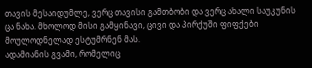თავის მესაიდუმლე, ვერც თავისი გამთბობი და ვერც ახალი საუკუნის ცა ნახა. მხოლოდ მისი გამყინავი, ცივი და პირქუში ფიფქები მოულოდნელად ესტუმრნენ მას.
ადამიანის გვამი, რომელიც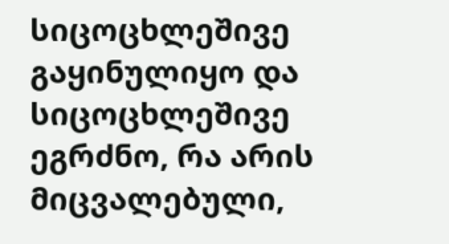სიცოცხლეშივე გაყინულიყო და სიცოცხლეშივე ეგრძნო, რა არის მიცვალებული,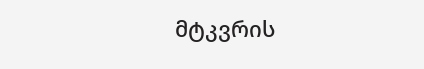მტკვრის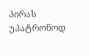პირას უპატრონოდ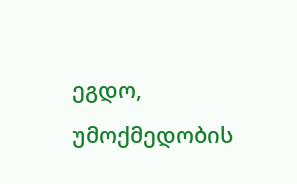ეგდო, უმოქმედობის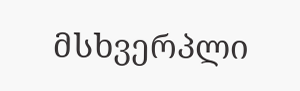მსხვერპლი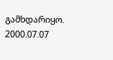გამხდარიყო. 2000.07.07